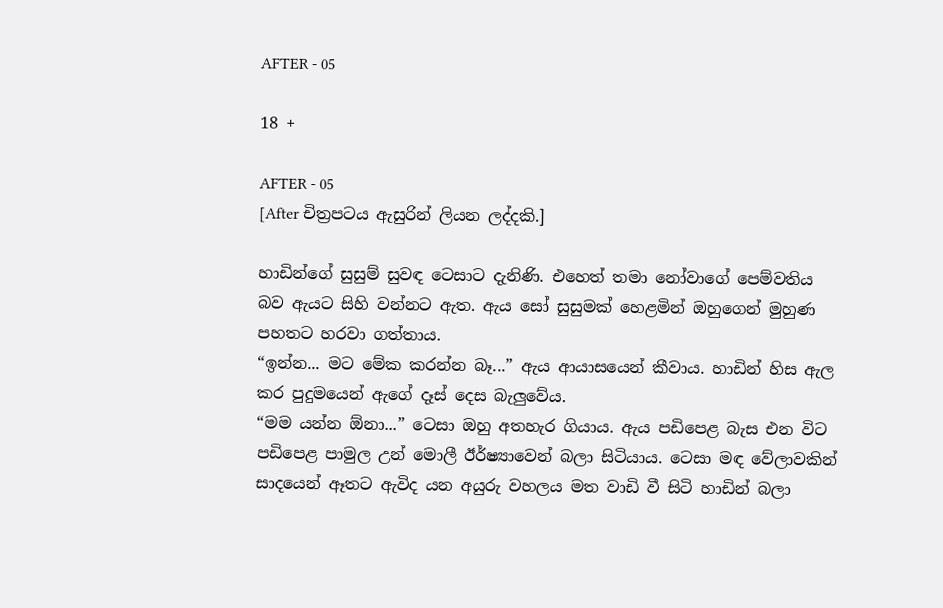AFTER - 05

18 +

AFTER - 05
[After චිත්‍රපටය ඇසුරින් ලියන ලද්දකි.]

හාඩින්ගේ සුසුම් සුවඳ ටෙසාට දැනිණි. එහෙත් තමා නෝවාගේ පෙම්වතිය බව ඇයට සිහි වන්නට ඇත. ඇය සෝ සුසුමක් හෙළමින් ඔහුගෙන් මුහුණ පහතට හරවා ගත්තාය.
“ඉන්න... මට මේක කරන්න බෑ...” ඇය ආයාසයෙන් කීවාය. හාඩින් හිස ඇල කර පුදුමයෙන් ඇගේ දෑස් දෙස බැලුවේය.
“මම යන්න ඕනා...” ටෙසා ඔහු අතහැර ගියාය. ඇය පඩිපෙළ බැස එන විට පඩිපෙළ පාමුල උන් මොලී ඊර්ෂ්‍යාවෙන් බලා සිටියාය. ටෙසා මඳ වේලාවකින් සාදයෙන් ඈතට ඇවිද යන අයුරු වහලය මත වාඩි වී සිටි හාඩින් බලා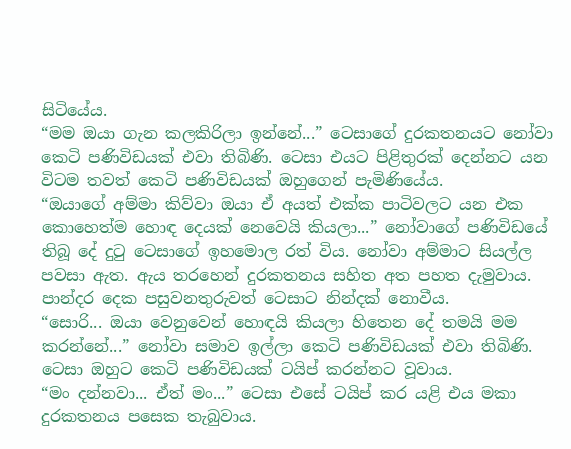සිටියේය.
“මම ඔයා ගැන කලකිරිලා ඉන්නේ...” ටෙසාගේ දුරකතනයට නෝවා කෙටි පණිවිඩයක් එවා තිබිණි. ටෙසා එයට පිළිතුරක් දෙන්නට යන විටම තවත් කෙටි පණිවිඩයක් ඔහුගෙන් පැමිණියේය.
“ඔයාගේ අම්මා කිව්වා ඔයා ඒ අයත් එක්ක පාටිවලට යන එක කොහෙත්ම හොඳ දෙයක් නෙවෙයි කියලා...” නෝවාගේ පණිවිඩයේ තිබූ දේ දුටු ටෙසාගේ ඉහමොල රත් විය. නෝවා අම්මාට සියල්ල පවසා ඇත. ඇය තරහෙන් දුරකතනය සහිත අත පහත දැමුවාය.
පාන්දර දෙක පසුවනතුරුවත් ටෙසාට නින්දක් නොවීය.
“සොරි... ඔයා වෙනුවෙන් හොඳයි කියලා හිතෙන දේ තමයි මම කරන්නේ...” නෝවා සමාව ඉල්ලා කෙටි පණිවිඩයක් එවා තිබිණි. ටෙසා ඔහුට කෙටි පණිවිඩයක් ටයිප් කරන්නට වූවාය.
“මං දන්නවා... ඒත් මං...” ටෙසා එසේ ටයිප් කර යළි එය මකා දුරකතනය පසෙක තැබුවාය.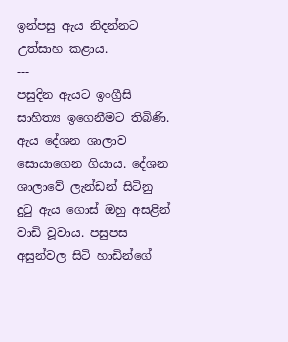ඉන්පසු ඇය නිදන්නට උත්සාහ කළාය.
---
පසුදින ඇයට ඉංග්‍රීසි සාහිත්‍ය ඉගෙනීමට තිබිණි. ඇය දේශන ශාලාව සොයාගෙන ගියාය. දේශන ශාලාවේ ලැන්ඩන් සිටිනු දුටු ඇය ගොස් ඔහු අසළින් වාඩි වූවාය. පසුපස අසුන්වල සිටි හාඩින්ගේ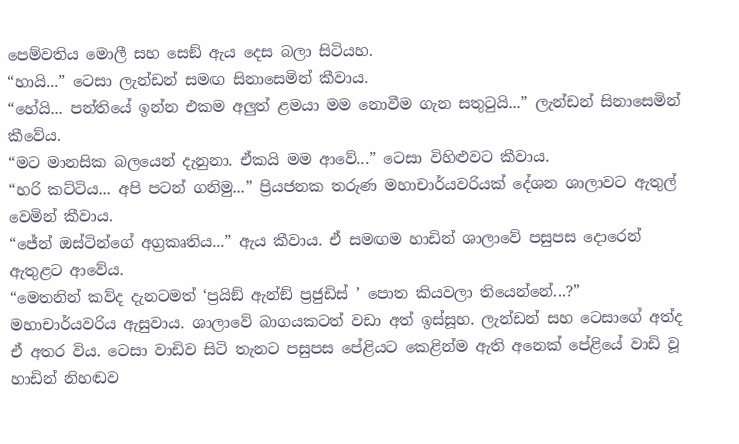පෙම්වතිය මොලී සහ සෙඞ් ඇය දෙස බලා සිටියහ.
“හායි...” ටෙසා ලැන්ඩන් සමඟ සිනාසෙමින් කීවාය.
“හේයි... පන්තියේ ඉන්න එකම අලුත් ළමයා මම නොවීම ගැන සතුටුයි...” ලැන්ඩන් සිනාසෙමින් කීවේය.
“මට මානසික බලයෙන් දැනුනා. ඒකයි මම ආවේ...” ටෙසා විහිළුවට කීවාය.
“හරි කට්ටිය... අපි පටන් ගනිමු...” ප්‍රියජනක තරුණ මහාචාර්යවරියක් දේශන ශාලාවට ඇතුල් වෙමින් කීවාය.
“ජේන් ඔස්ටින්ගේ අග්‍රකෘතිය...” ඇය කීවාය. ඒ සමඟම හාඩින් ශාලාවේ පසුපස දොරෙන් ඇතුළට ආවේය.
“මෙතනින් කව්ද දැනටමත් ‘ප්‍රයිඞ් ඇන්ඞ් ප්‍රජුඩිස් ’ පොත කියවලා තියෙන්නේ...?” මහාචාර්යවරිය ඇසුවාය. ශාලාවේ බාගයකටත් වඩා අත් ඉස්සූහ. ලැන්ඩන් සහ ටෙසාගේ අත්ද ඒ අතර විය. ටෙසා වාඩිව සිටි තැනට පසුපස පේළියට කෙළින්ම ඇති අනෙක් පේළියේ වාඩි වූ හාඩින් නිහඬව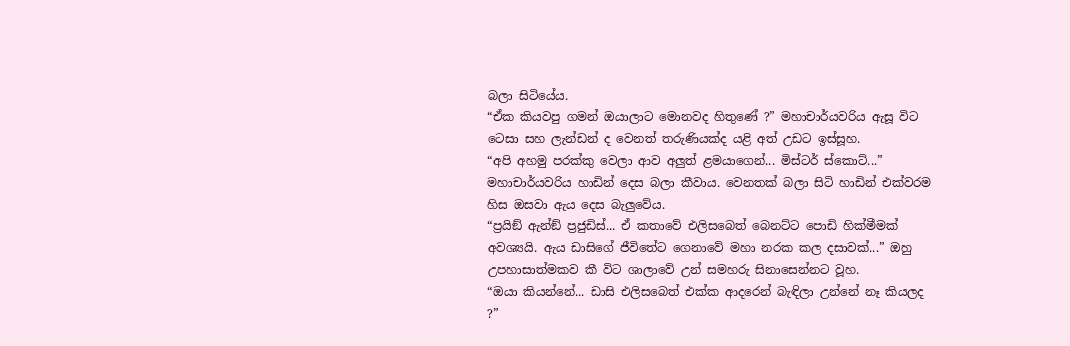බලා සිටියේය.
“ඒක කියවපු ගමන් ඔයාලාට මොනවද හිතුණේ ?” මහාචාර්යවරිය ඇසූ විට ටෙසා සහ ලැන්ඩන් ද වෙනත් තරුණියක්ද යළි අත් උඩට ඉස්සූහ.
“අපි අහමු පරක්කු වෙලා ආව අලුත් ළමයාගෙන්... මිස්ටර් ස්කොට්...” මහාචාර්යවරිය හාඩින් දෙස බලා කීවාය. වෙනතක් බලා සිටි හාඩින් එක්වරම හිස ඔසවා ඇය දෙස බැලුවේය.
“ප්‍රයිඞ් ඇන්ඞ් ප්‍රජුඩිස්... ඒ කතාවේ එලිසබෙත් බෙනට්ට පොඩි හික්මීමක් අවශ්‍යයි. ඇය ඩාසිගේ ජීවිතේට ගෙනාවේ මහා නරක කල දසාවක්...” ඔහු උපහාසාත්මකව කී විට ශාලාවේ උන් සමහරු සිනාසෙන්නට වූහ.
“ඔයා කියන්නේ... ඩාසි එලිසබෙත් එක්ක ආදරෙන් බැඳිලා උන්නේ නෑ කියලද ?”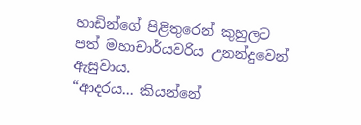හාඩින්ගේ පිළිතුරෙන් කුහුලට පත් මහාචාර්යවරිය උනන්දුවෙන් ඇසුවාය.
“ආදරය... කියන්නේ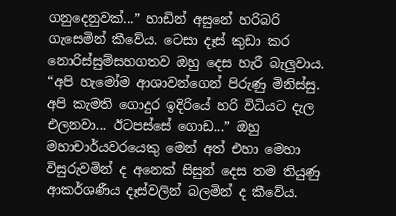ගනුදෙනුවක්...” හාඩින් අසුනේ හරිබරි ගැසෙමින් කීවේය. ටෙසා දෑස් කුඩා කර නොරිස්සුම්සහගතව ඔහු දෙස හැරී බැලුවාය.
“අපි හැමෝම ආශාවන්ගෙන් පිරුණු මිනිස්සු. අපි කැමති ගොදුර ඉදිරියේ හරි විධියට දැල එලනවා... ඊටපස්සේ ගොඩ...” ඔහු මහාචාර්යවරයෙකු මෙන් අත් එහා මෙහා විසුරුවමින් ද අනෙක් සිසුන් දෙස තම තියුණු ආකර්ශණීය දෑස්වලින් බලමින් ද කීවේය.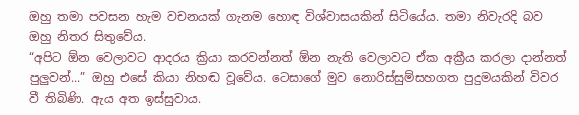ඔහු තමා පවසන හැම වචනයක් ගැනම හොඳ විශ්වාසයකින් සිටියේය. තමා නිවැරදි බව ඔහු නිතර සිතුවේය.
“අපිට ඕන වෙලාවට ආදරය ක්‍රියා කරවන්නත් ඕන නැති වෙලාවට ඒක අක්‍රීය කරලා දාන්නත් පුලුවන්...” ඔහු එසේ කියා නිහඬ වූවේය. ටෙසාගේ මුව නොරිස්සුම්සහගත පුදුමයකින් විවර වී තිබිණි. ඇය අත ඉස්සුවාය.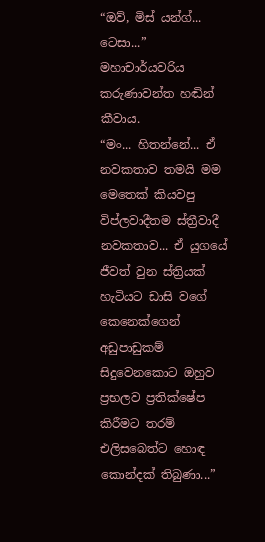“ඔව්, මිස් යන්ග්... ටෙසා...” මහාචාර්යවරිය කරුණාවන්ත හඬින් කීවාය.
“මං... හිතන්නේ... ඒ නවකතාව තමයි මම මෙතෙක් කියවපු විප්ලවාදීතම ස්ත්‍රීවාදී නවකතාව... ඒ යුගයේ ජීවත් වුන ස්ත්‍රියක් හැටියට ඩාසි වගේ කෙනෙක්ගෙන් අඩුපාඩුකම් සිදුවෙනකොට ඔහුව ප්‍රභලව ප්‍රතික්ෂේප කිරීමට තරම් එලිසබෙත්ට හොඳ කොන්දක් තිබුණා...”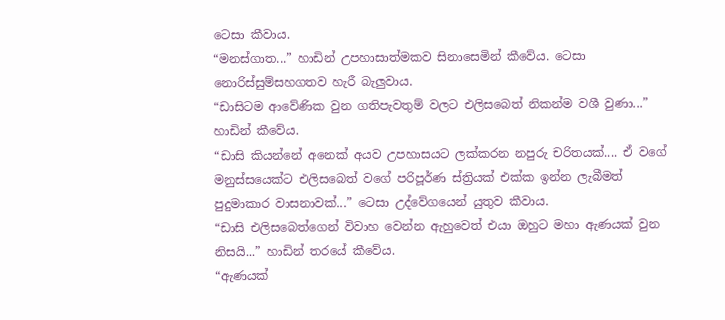ටෙසා කීවාය.
“මනස්ගාත...” හාඩින් උපහාසාත්මකව සිනාසෙමින් කීවේය. ටෙසා නොරිස්සුම්සහගතව හැරී බැලුවාය.
“ඩාසිටම ආවේණික වුන ගතිපැවතුම් වලට එලිසබෙත් නිකන්ම වශී වුණා...” හාඩින් කීවේය.
“ඩාසි කියන්නේ අනෙක් අයව උපහාසයට ලක්කරන නපුරු චරිතයක්.... ඒ වගේ මනුස්සයෙක්ට එලිසබෙත් වගේ පරිපූර්ණ ස්ත්‍රියක් එක්ක ඉන්න ලැබීමත් පුදුමාකාර වාසනාවක්...” ටෙසා උද්වේගයෙන් යුතුව කීවාය.
“ඩාසි එලිසබෙත්ගෙන් විවාහ වෙන්න ඇහුවෙත් එයා ඔහුට මහා ඇණයක් වුන නිසයි...” හාඩින් තරයේ කීවේය.
“ඇණයක්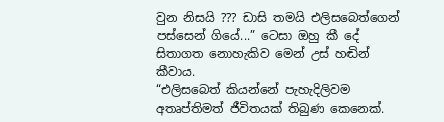වුන නිසයි ??? ඩාසි තමයි එලිසබෙත්ගෙන් පස්සෙන් ගියේ...” ටෙසා ඔහු කී දේ සිතාගත නොහැකිව මෙන් උස් හඬින් කීවාය.
“එලිසබෙත් කියන්නේ පැහැදිලිවම අතෘප්තිමත් ජීවිතයක් තිබුණ කෙනෙක්.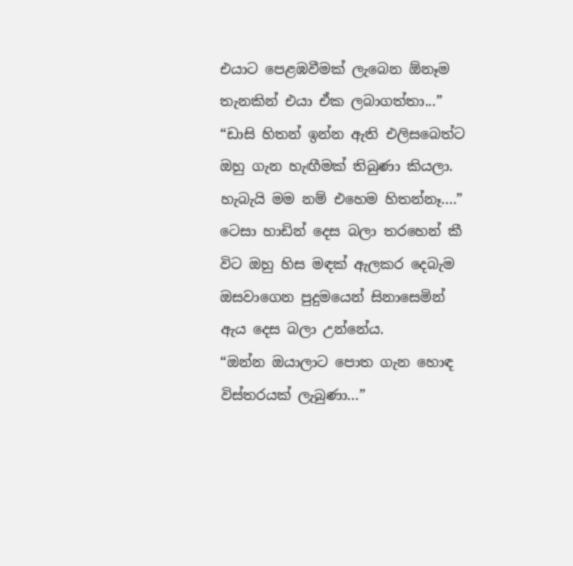එයාට පෙළඹවීමක් ලැබෙන ඕනෑම තැනකින් එයා ඒක ලබාගත්තා...”
“ඩාසි හිතන් ඉන්න ඇති එලිසබෙත්ට ඔහු ගැන හැඟීමක් තිබුණා කියලා. හැබැයි මම නම් එහෙම හිතන්නෑ....” ටෙසා හාඩින් දෙස බලා තරහෙන් කී විට ඔහු හිස මඳක් ඇලකර දෙබැම ඔසවාගෙන පුදුමයෙන් සිනාසෙමින් ඇය දෙස බලා උන්නේය.
“ඔන්න ඔයාලාට පොත ගැන හොඳ විස්තරයක් ලැබුණා...”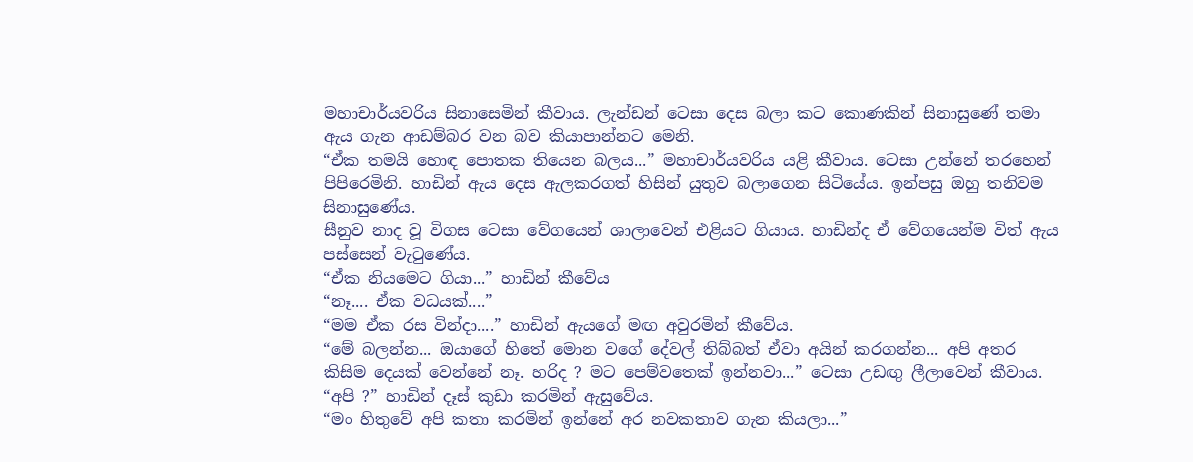මහාචාර්යවරිය සිනාසෙමින් කීවාය. ලැන්ඩන් ටෙසා දෙස බලා කට කොණකින් සිනාසුණේ තමා ඇය ගැන ආඩම්බර වන බව කියාපාන්නට මෙනි.
“ඒක තමයි හොඳ පොතක තියෙන බලය...” මහාචාර්යවරිය යළි කීවාය. ටෙසා උන්නේ තරහෙන් පිපිරෙමිනි. හාඩින් ඇය දෙස ඇලකරගත් හිසින් යුතුව බලාගෙන සිටියේය. ඉන්පසු ඔහු තනිවම සිනාසුණේය.
සීනුව නාද වූ විගස ටෙසා වේගයෙන් ශාලාවෙන් එළියට ගියාය. හාඩින්ද ඒ වේගයෙන්ම විත් ඇය පස්සෙන් වැටුණේය.
“ඒක නියමෙට ගියා...” හාඩින් කීවේය
“නෑ.... ඒක වධයක්....”
“මම ඒක රස වින්දා....” හාඩින් ඇයගේ මඟ අවුරමින් කීවේය.
“මේ බලන්න... ඔයාගේ හිතේ මොන වගේ දේවල් තිබ්බත් ඒවා අයින් කරගන්න... අපි අතර කිසිම දෙයක් වෙන්නේ නෑ. හරිද ? මට පෙම්වතෙක් ඉන්නවා...” ටෙසා උඩඟු ලීලාවෙන් කීවාය.
“අපි ?” හාඩින් දෑස් කුඩා කරමින් ඇසුවේය.
“මං හිතුවේ අපි කතා කරමින් ඉන්නේ අර නවකතාව ගැන කියලා...”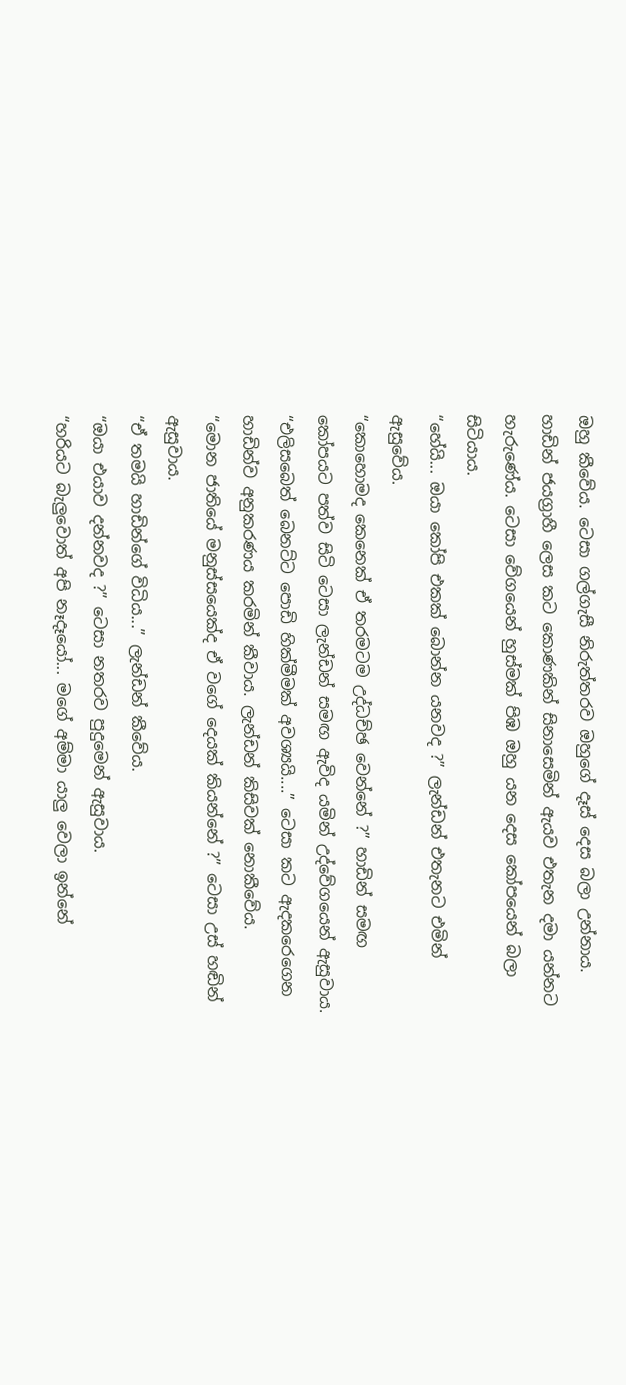ඔහු කීවේය. ටෙසා ගල්ගැසී නිරුත්තරව ඔහුගේ දෑස් දෙස බලා උන්නාය. හාඩින් ජයග්‍රාහී ලෙස කට කොණකින් සිනාසෙමින් ඇයව එතැන දමා යන්නට හැරුණේය. ටෙසා වේගයෙන් හුස්මක් පිඹ ඔහු යන දෙස කෝපයෙන් බලා සිටියාය.
“හේයි... ඔයා කෝපි එකක් බොන්න යනවද ?” ලැන්ඩන් එතැනට එමින් ඇසුවේය.
“කොහොමද කෙනෙක් ඒ තරමටම උද්ධච්ඡ වෙන්නේ ?” හාඩින් සමඟ කෝපයට පත්ව සිටි ටෙසා ලැන්ඩන් සමඟ ඇවිද යමින් උද්වේගයෙන් ඇසුවාය.
“එලිසබෙත් බෙනට්ට පොඩි හික්මීමක් අවශ්‍යයි....” ටෙසා කට ඇදකරෙගෙන හාඩින්ව අනුකරණය කරමින් කීවාය. ලැන්ඩන් කිසිවක් නොකීවේය.
“මොන ජාතියේ මනුස්සයෙක්ද ඒ වගේ දෙයක් කියන්නේ ?” ටෙසා උස් හඬින් ඇසුවාය.
“ඒ තමයි හාඩින්ගේ විධිය...” ලැන්ඩන් කීවේය.
“ඔයා එයාව දන්නවද ?” ටෙසා නතරව පුදුමෙන් ඇසුවාය.
“හරියට බැලුවොත් අපි නෑදෑයෝ... මගේ අම්මා යාලු වෙලා ඉන්නේ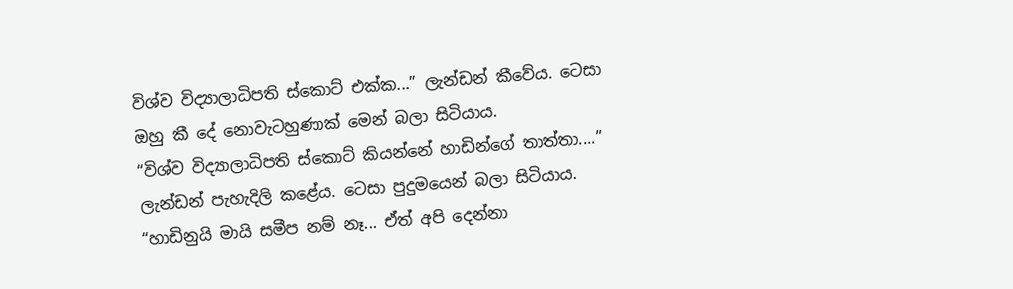විශ්ව විද්‍යාලාධිපති ස්කොට් එක්ක...” ලැන්ඩන් කීවේය. ටෙසා ඔහු කී දේ නොවැටහුණාක් මෙන් බලා සිටියාය.
“විශ්ව විද්‍යාලාධිපති ස්කොට් කියන්නේ හාඩින්ගේ තාත්තා....” ලැන්ඩන් පැහැදිලි කළේය. ටෙසා පුදුමයෙන් බලා සිටියාය.
“හාඩිනුයි මායි සමීප නම් නෑ... ඒත් අපි දෙන්නා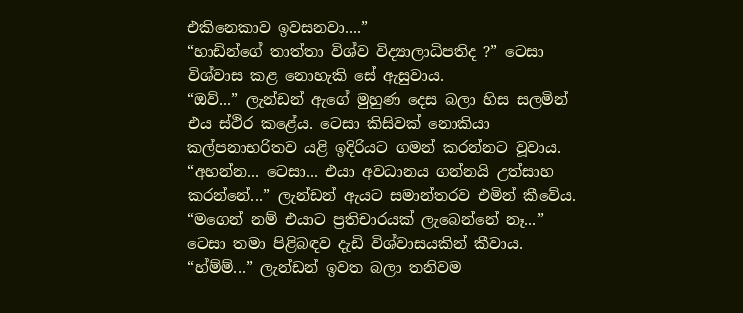එකිනෙකාව ඉවසනවා....”
“හාඩින්ගේ තාත්තා විශ්ව විද්‍යාලාධිපතිද ?” ටෙසා විශ්වාස කළ නොහැකි සේ ඇසුවාය.
“ඔව්...” ලැන්ඩන් ඇගේ මුහුණ දෙස බලා හිස සලමින් එය ස්ථිර කළේය. ටෙසා කිසිවක් නොකියා කල්පනාභරිතව යළි ඉදිරියට ගමන් කරන්නට වූවාය.
“අහන්න... ටෙසා... එයා අවධානය ගන්නයි උත්සාහ කරන්නේ...” ලැන්ඩන් ඇයට සමාන්තරව එමින් කීවේය.
“මගෙන් නම් එයාට ප්‍රතිචාරයක් ලැබෙන්නේ නෑ...” ටෙසා තමා පිළිබඳව දැඩි විශ්වාසයකින් කීවාය.
“හ්ම්ම්...” ලැන්ඩන් ඉවත බලා තනිවම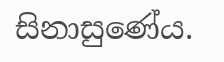සිනාසුණේය.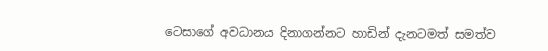ටෙසාගේ අවධානය දිනාගන්නට හාඩින් දැනටමත් සමත්ව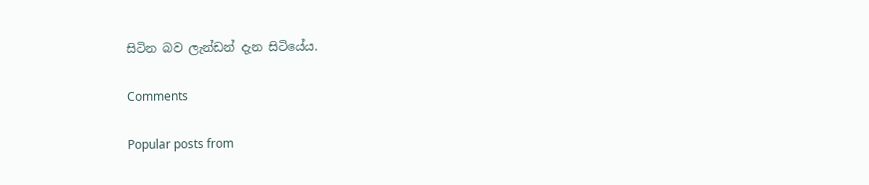සිටින බව ලැන්ඩන් දැන සිටියේය.

Comments

Popular posts from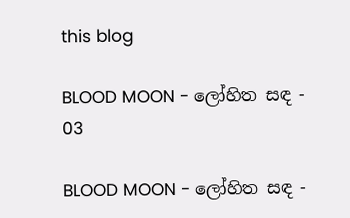this blog

BLOOD MOON - ලෝහිත සඳ - 03

BLOOD MOON - ලෝහිත සඳ -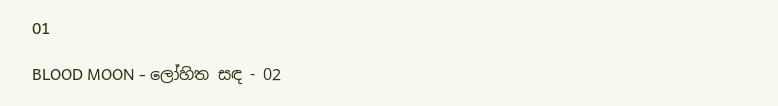01

BLOOD MOON - ලෝහිත සඳ - 02